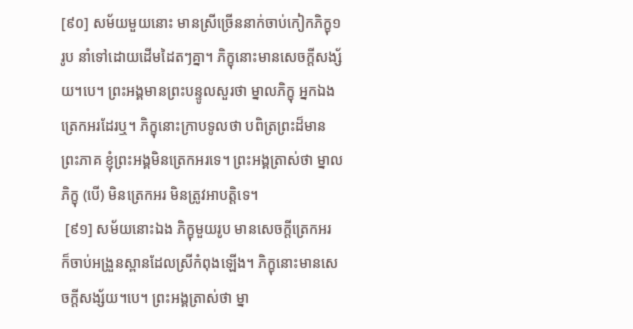[៩០] សម័យមួយនោះ មានស្រីច្រើននាក់ចាប់កៀកភិក្ខុ១រូប នាំទៅដោយដើមដៃតៗគ្នា។ ភិក្ខុនោះមានសេចក្តីសង្ស័យ។បេ។ ព្រះអង្គមានព្រះបន្ទូលសួរថា ម្នាលភិក្ខុ អ្នកឯងត្រេកអរដែរឬ។ ភិក្ខុនោះក្រាបទូលថា បពិត្រព្រះដ៏មានព្រះភាគ ខ្ញុំព្រះអង្គមិនត្រេកអរទេ។ ព្រះអង្គត្រាស់ថា ម្នាលភិក្ខុ (បើ) មិនត្រេកអរ មិនត្រូវអាបត្តិទេ។
 [៩១] សម័យនោះឯង ភិក្ខុមួយរូប មានសេចក្តីត្រេកអរ ក៏ចាប់អង្រួនស្ពានដែលស្រីកំពុងឡើង។ ភិក្ខុនោះមានសេចក្តីសង្ស័យ។បេ។ ព្រះអង្គត្រាស់ថា ម្នា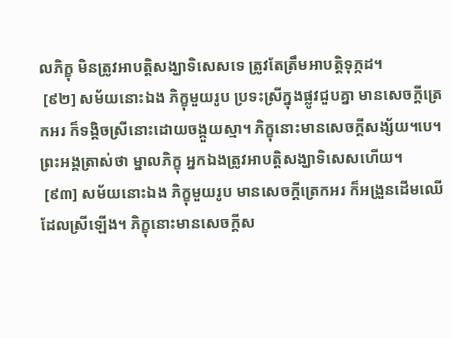លភិក្ខុ មិនត្រូវអាបត្តិសង្ឃាទិសេសទេ ត្រូវតែត្រឹមអាបត្តិទុក្កដ។
 [៩២] សម័យនោះឯង ភិក្ខុមួយរូប ប្រទះស្រីក្នុងផ្លូវជួបគ្នា មានសេចក្តីត្រេកអរ ក៏ទង្គិចស្រីនោះដោយចង្កួយស្មា។ ភិក្ខុនោះមានសេចក្តីសង្ស័យ។បេ។ ព្រះអង្គត្រាស់ថា ម្នាលភិក្ខុ អ្នកឯងត្រូវអាបត្តិសង្ឃាទិសេសហើយ។
 [៩៣] សម័យនោះឯង ភិក្ខុមួយរូប មានសេចក្តីត្រេកអរ ក៏អង្រួនដើមឈើដែលស្រីឡើង។ ភិក្ខុនោះមានសេចក្តីស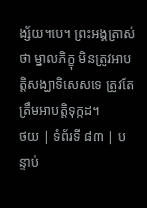ង្ស័យ។បេ។ ព្រះអង្គត្រាស់ថា ម្នាលភិក្ខុ មិនត្រូវអាបត្តិសង្ឃាទិសេសទេ ត្រូវតែត្រឹមអាបត្តិទុក្កដ។
ថយ | ទំព័រទី ៨៣ | បន្ទាប់